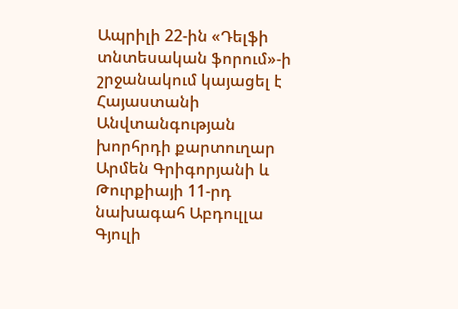Ապրիլի 22-ին «Դելֆի տնտեսական ֆորում»-ի շրջանակում կայացել է Հայաստանի Անվտանգության խորհրդի քարտուղար Արմեն Գրիգորյանի և Թուրքիայի 11-րդ նախագահ Աբդուլլա Գյուլի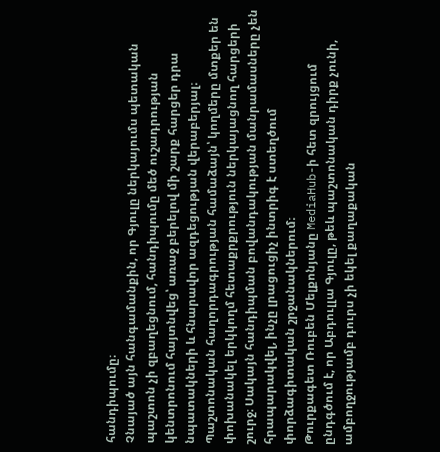հանդիպումը։
Չնայած այն հանգամանքին, որ Գյուլը ներկայումս պետական պաշտոն չի զբաղեցնում, հանդիպումը մեծ ուշադրության կենտրոնում հայտնվեց՝ առաջ բերելով մի շարք հարցեր դրա նպատակների և հնարավոր ազդեցության վերաբերյալ։ Պաշտոնական հաղորդագրության համաձայն՝ կողմերը մտքեր են փոխանակել երկկողմ հետաքրքրություն ներկայացնող հարցերի շուրջ։ Սակայն հանդիպման բովանդակության մանրամասները չեն հրապարակվել, ինչը լրացուցիչ ինտրիգ է ստեղծում փորձագիտական շրջանակներում։
Թուրքագետ Ռուբեն Մելքոնյանը MediaHub-ի հետ զրույցում ընդգծում է, որ Աբդուլլա Գյուլը, թեև պաշտոնական դիրք չունի, ամբողջությամբ դուրս չի եկել քաղաքական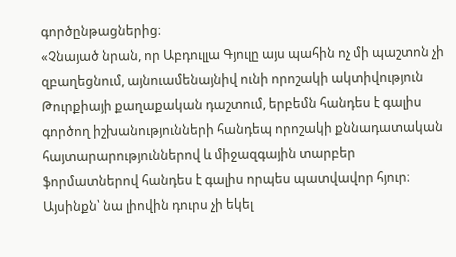գործընթացներից։
«Չնայած նրան, որ Աբդուլլա Գյուլը այս պահին ոչ մի պաշտոն չի զբաղեցնում, այնուամենայնիվ ունի որոշակի ակտիվություն Թուրքիայի քաղաքական դաշտում, երբեմն հանդես է գալիս գործող իշխանությունների հանդեպ որոշակի քննադատական հայտարարություններով և միջազգային տարբեր ֆորմատներով հանդես է գալիս որպես պատվավոր հյուր։ Այսինքն՝ նա լիովին դուրս չի եկել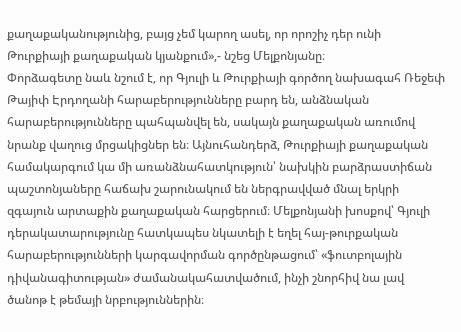քաղաքականությունից, բայց չեմ կարող ասել, որ որոշիչ դեր ունի Թուրքիայի քաղաքական կյանքում»,- նշեց Մելքոնյանը։
Փորձագետը նաև նշում է, որ Գյուլի և Թուրքիայի գործող նախագահ Ռեջեփ Թայիփ Էրդողանի հարաբերությունները բարդ են, անձնական հարաբերությունները պահպանվել են, սակայն քաղաքական առումով նրանք վաղուց մրցակիցներ են։ Այնուհանդերձ, Թուրքիայի քաղաքական համակարգում կա մի առանձնահատկություն՝ նախկին բարձրաստիճան պաշտոնյաները հաճախ շարունակում են ներգրավված մնալ երկրի զգայուն արտաքին քաղաքական հարցերում։ Մելքոնյանի խոսքով՝ Գյուլի դերակատարությունը հատկապես նկատելի է եղել հայ-թուրքական հարաբերությունների կարգավորման գործընթացում՝ «ֆուտբոլային դիվանագիտության» ժամանակահատվածում, ինչի շնորհիվ նա լավ ծանոթ է թեմայի նրբություններին։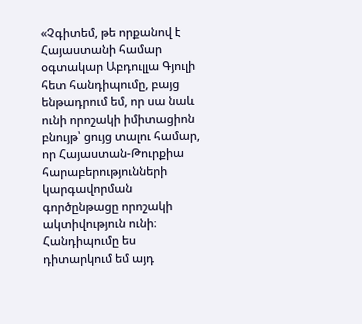«Չգիտեմ, թե որքանով է Հայաստանի համար օգտակար Աբդուլլա Գյուլի հետ հանդիպումը, բայց ենթադրում եմ, որ սա նաև ունի որոշակի իմիտացիոն բնույթ՝ ցույց տալու համար, որ Հայաստան-Թուրքիա հարաբերությունների կարգավորման գործընթացը որոշակի ակտիվություն ունի։ Հանդիպումը ես դիտարկում եմ այդ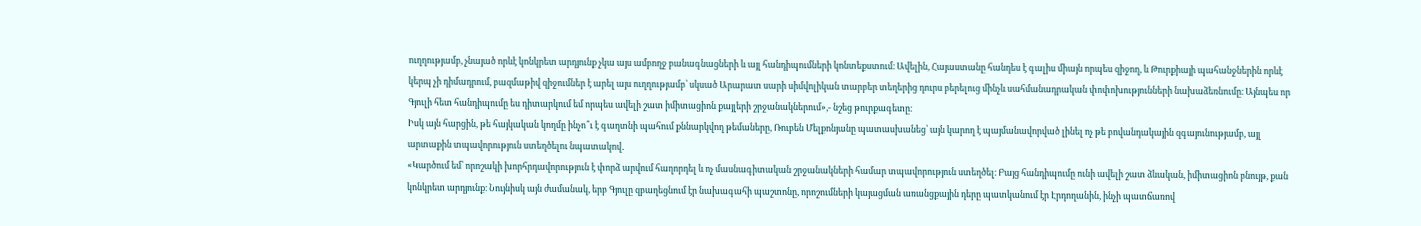ուղղությամբ, չնայած որևէ կոնկրետ արդյունք չկա այս ամբողջ բանագնացների և այլ հանդիպումների կոնտեքստում։ Ավելին, Հայաստանը հանդես է գալիս միայն որպես զիջող, և Թուրքիայի պահանջներին որևէ կերպ չի դիմադրում, բազմաթիվ զիջումներ է արել այս ուղղությամբ՝ սկսած Արարատ սարի սիմվոլիկան տարբեր տեղերից դուրս բերելուց մինչև սահմանադրական փոփոխությունների նախաձեռնումը։ Այնպես որ Գյուլի հետ հանդիպումը ես դիտարկում եմ որպես ավելի շատ իմիտացիոն քայլերի շրջանակներում»,- նշեց թուրքագետը։
Իսկ այն հարցին, թե հայկական կողմը ինչո՞ւ է գաղտնի պահում քննարկվող թեմաները, Ռուբեն Մելքոնյանը պատասխանեց՝ այն կարող է պայմանավորված լինել ոչ թե բովանդակային զգայունությամբ, այլ արտաքին տպավորություն ստեղծելու նպատակով․
«Կարծում եմ՝ որոշակի խորհրդավորություն է փորձ արվում հաղորդել և ոչ մասնագիտական շրջանակների համար տպավորություն ստեղծել։ Բայց հանդիպումը ունի ավելի շատ ձևական, իմիտացիոն բնույթ, քան կոնկրետ արդյունք։ Նույնիսկ այն ժամանակ, երբ Գյուլը զբաղեցնում էր նախագահի պաշտոնը, որոշումների կայացման առանցքային դերը պատկանում էր Էրդողանին, ինչի պատճառով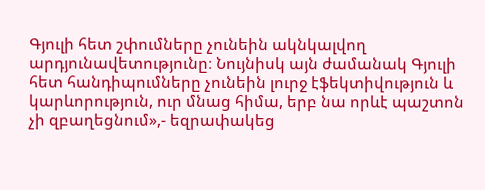Գյուլի հետ շփումները չունեին ակնկալվող արդյունավետությունը։ Նույնիսկ այն ժամանակ Գյուլի հետ հանդիպումները չունեին լուրջ էֆեկտիվություն և կարևորություն, ուր մնաց հիմա, երբ նա որևէ պաշտոն չի զբաղեցնում»,- եզրափակեց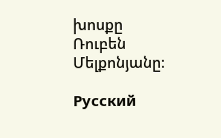խոսքը Ռուբեն Մելքոնյանը։

Русский